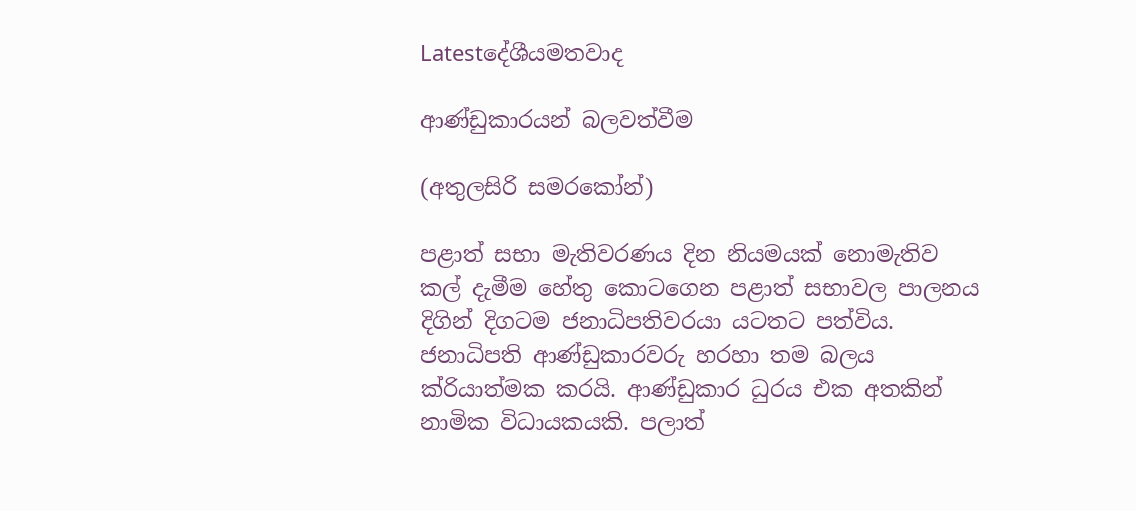Latestදේශීයමතවාද

ආණ්ඩුකාරයන් බලවත්වීම

(අතුලසිරි සමරකෝන්)

පළාත් සභා මැතිවරණය දින නියමයක් නොමැතිව කල් දැමීම හේතු කොටගෙන පළාත් සභාවල පාලනය දිගින් දිගටම ජනාධිපතිවරයා යටතට පත්විය. ජනාධිපති ආණ්ඩුකාරවරු හරහා තම බලය ක්රියාත්මක කරයි. ආණ්ඩුකාර ධුරය එක අතකින් නාමික විධායකයකි. පලාත්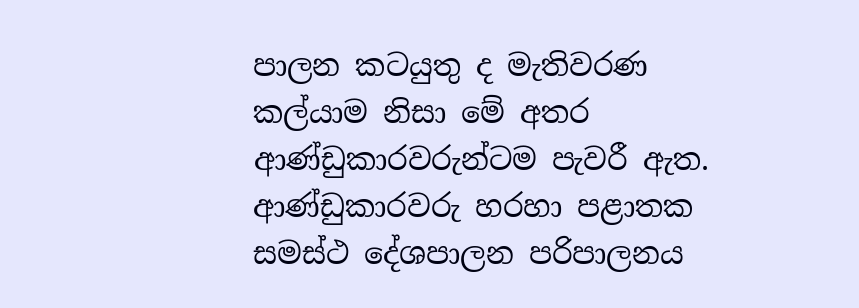පාලන කටයුතු ද මැතිවරණ කල්යාම නිසා මේ අතර ආණ්ඩුකාරවරුන්ටම පැවරී ඇත. ආණ්ඩුකාරවරු හරහා පළාතක සමස්ථ දේශපාලන පරිපාලනය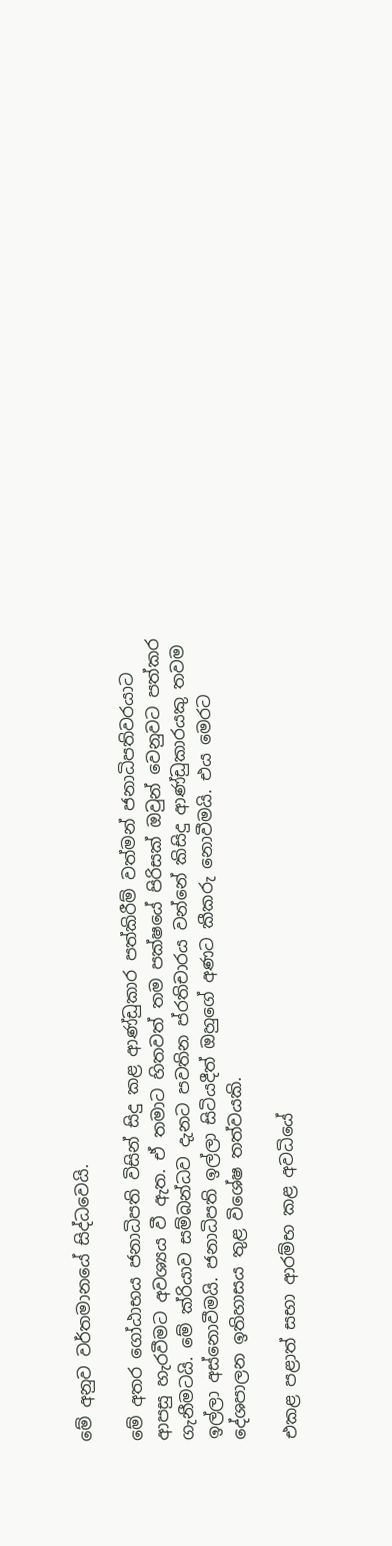මේ අනුව වර්තමානයේ සිද්ධවෙයි.

මේ අතර ගෝඨාභය ජනාධිපති විසින් සිදු කළ ආණ්ඩුකාර පත්කිරීම් වත්මන් ජනාධිපතිවරයාට ආපසු හැරවීමට අවශ්‍යය වී ඇත. ඒ තමාට හිතවත් තම පක්ෂයේ පිරිසක් ඔවුන් වෙනුවට පත්කර ගැනීමටයි. මේ ක්රියාව සම්බන්ධව දැනට පවතින ප්රතිචාරය වන්නේ කිසිදු ආණ්ඩුකාරයකු තවම ඉල්ලා අස්නොවීමයි. ජනාධිපති ඉල්ලා සිටියදීත් ඔහුගේ අණට කීකරු නොවීමයි. එය මෙරට දේශපාලන ඉතිහාසය තුළ විශේෂ තත්වයකි.

එකළ පළාත් සභා ආරම්භ කළ අවධියේ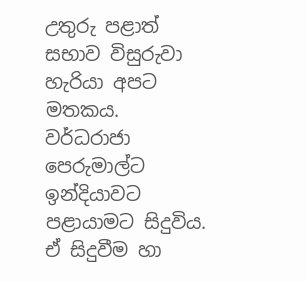උතුරු පළාත් සභාව විසුරුවා හැරියා අපට මතකය. වර්ධරාජා පෙරුමාල්ට ඉන්දියාවට පළායාමට සිදුවිය. ඒ සිදුවීම හා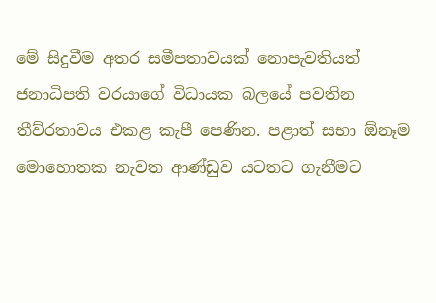මේ සිදුවීම අතර සමීපතාවයක් නොපැවතියත් ජනාධිපති වරයාගේ විධායක බලයේ පවතින තීව්රතාවය එකළ කැපී පෙණින. පළාත් සභා ඕනෑම මොහොතක නැවත ආණ්ඩුව යටතට ගැනීමට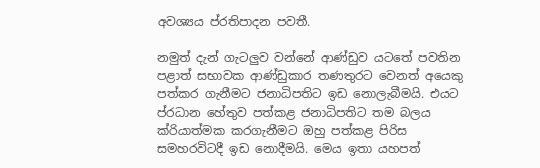අවශ්‍යය ප්රතිපාදන පවතී.

නමුත් දැන් ගැටලුව වන්නේ ආණ්ඩුව යටතේ පවතින පළාත් සභාවක ආණ්ඩුකාර තණතුරට වෙනත් අයෙකු පත්කර ගැනීමට ජනාධිපතිට ඉඩ නොලැබීමයි. එයට ප්රධාන හේතුව පත්කළ ජනාධිපතිට තම බලය ක්රියාත්මක කරගැනීමට ඔහු පත්කළ පිරිස සමහරවිටදී ඉඩ නොදීමයි. මෙය ඉතා යහපත්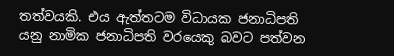තත්වයකි. එය ඇත්තටම විධායක ජනාධිපති යනු නාමික ජනාධිපති වරයෙකු බවට පත්වන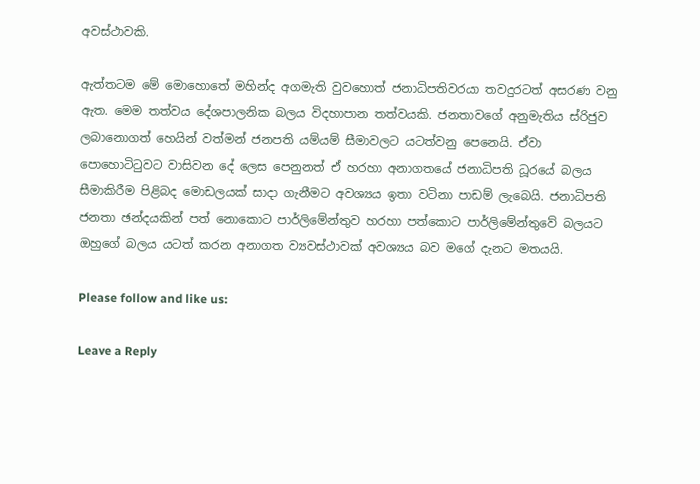අවස්ථාවකි.

ඇත්තටම මේ මොහොතේ මහින්ද අගමැති වුවහොත් ජනාධිපතිවරයා තවදුරටත් අසරණ වනු ඇත. මෙම තත්වය දේශපාලනික බලය විදහාපාන තත්වයකි. ජනතාවගේ අනුමැතිය ස්රිජුව ලබානොගත් හෙයින් වත්මන් ජනපති යම්යම් සීමාවලට යටත්වනු පෙනෙයි. ඒවා පොහොටිටුවට වාසිවන දේ ලෙස පෙනුනත් ඒ හරහා අනාගතයේ ජනාධිපති ධූරයේ බලය සීමාකිරීම පිළිබද මොඩලයක් සාදා ගැනීමට අවශ්‍යය ඉතා වටිනා පාඩම් ලැබෙයි. ජනාධිපති ජනතා ඡන්දයකින් පත් නොකොට පාර්ලිමේන්තුව හරහා පත්කොට පාර්ලිමේන්තුවේ බලයට ඔහුගේ බලය යටත් කරන අනාගත ව්‍යවස්ථාවක් අවශ්‍යය බව මගේ දැනට මතයයි.

Please follow and like us:

Leave a Reply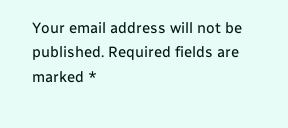Your email address will not be published. Required fields are marked *